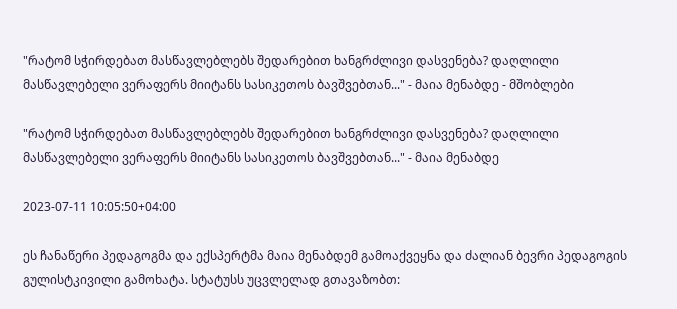"რატომ სჭირდებათ მასწავლებლებს შედარებით ხანგრძლივი დასვენება? დაღლილი მასწავლებელი ვერაფერს მიიტანს სასიკეთოს ბავშვებთან..." - მაია მენაბდე - მშობლები

"რატომ სჭირდებათ მასწავლებლებს შედარებით ხანგრძლივი დასვენება? დაღლილი მასწავლებელი ვერაფერს მიიტანს სასიკეთოს ბავშვებთან..." - მაია მენაბდე

2023-07-11 10:05:50+04:00

ეს ჩანაწერი პედაგოგმა და ექსპერტმა მაია მენაბდემ გამოაქვეყნა და ძალიან ბევრი პედაგოგის გულისტკივილი გამოხატა. სტატუსს უცვლელად გთავაზობთ: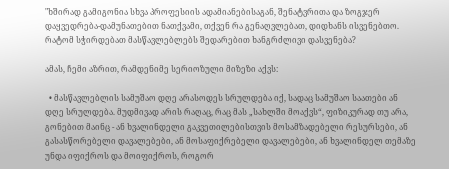"ხშირად გამიგონია სხვა პროფესიის ადამიანებისაგან, შენატვრითა და ზოგჯერ დაყვედრება-დამუნათებით ნათქვამი, თქვენ რა გენაღვლებათ, დიდხანს ისვენებთო. რატომ სჭირდებათ მასწავლებლებს შედარებით ხანგრძლივი დასვენება?

ამას, ჩემი აზრით, რამდენიმე სერიოზული მიზეზი აქვს:

  • მასწავლებლის სამუშაო დღე არასოდეს სრულდება იქ, სადაც სამუშაო საათები ან დღე სრულდება. მუდმივად არის რაღაც, რაც მას „სახლში მოაქვს“, ფიზიკურად თუ არა, გონებით მაინც - ან ხვალინდელი გაკვეთილებისთვის მოსამზადებელი რესურსები, ან გასასწორებელი დავალებები, ან მოსაფიქრებელი დავალებები, ან ხვალინდელ თემაზე უნდა იფიქროს და მოიფიქროს, როგორ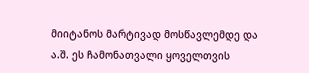მიიტანოს მარტივად მოსწავლემდე და ა.შ. ეს ჩამონათვალი ყოველთვის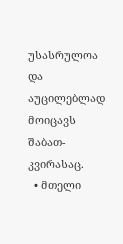უსასრულოა და აუცილებლად მოიცავს შაბათ-კვირასაც.
  • მთელი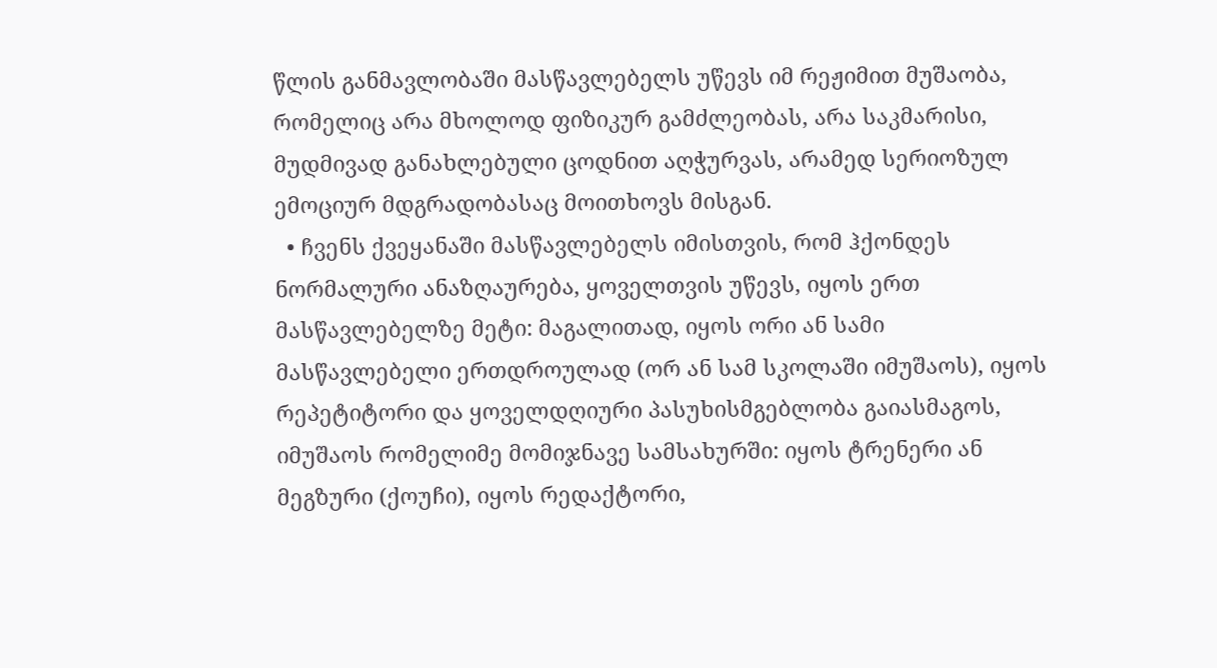წლის განმავლობაში მასწავლებელს უწევს იმ რეჟიმით მუშაობა, რომელიც არა მხოლოდ ფიზიკურ გამძლეობას, არა საკმარისი, მუდმივად განახლებული ცოდნით აღჭურვას, არამედ სერიოზულ ემოციურ მდგრადობასაც მოითხოვს მისგან.
  • ჩვენს ქვეყანაში მასწავლებელს იმისთვის, რომ ჰქონდეს ნორმალური ანაზღაურება, ყოველთვის უწევს, იყოს ერთ მასწავლებელზე მეტი: მაგალითად, იყოს ორი ან სამი მასწავლებელი ერთდროულად (ორ ან სამ სკოლაში იმუშაოს), იყოს რეპეტიტორი და ყოველდღიური პასუხისმგებლობა გაიასმაგოს, იმუშაოს რომელიმე მომიჯნავე სამსახურში: იყოს ტრენერი ან მეგზური (ქოუჩი), იყოს რედაქტორი,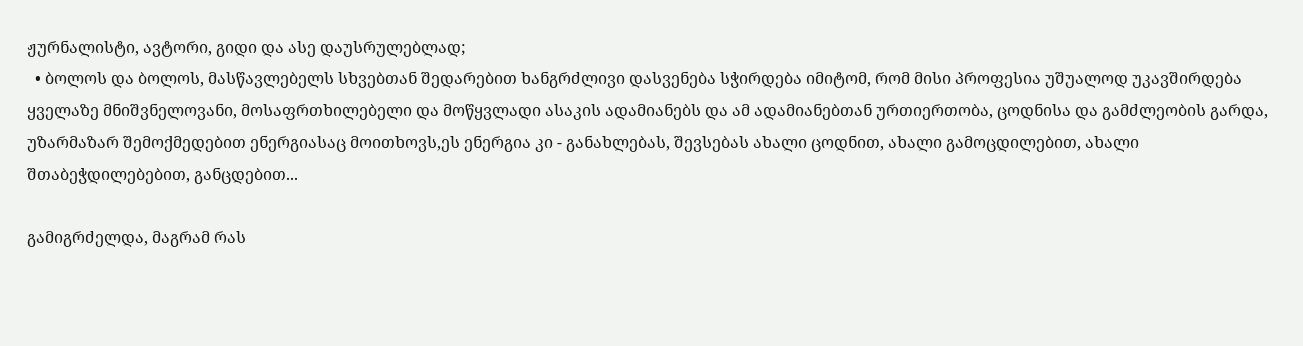ჟურნალისტი, ავტორი, გიდი და ასე დაუსრულებლად;
  • ბოლოს და ბოლოს, მასწავლებელს სხვებთან შედარებით ხანგრძლივი დასვენება სჭირდება იმიტომ, რომ მისი პროფესია უშუალოდ უკავშირდება ყველაზე მნიშვნელოვანი, მოსაფრთხილებელი და მოწყვლადი ასაკის ადამიანებს და ამ ადამიანებთან ურთიერთობა, ცოდნისა და გამძლეობის გარდა, უზარმაზარ შემოქმედებით ენერგიასაც მოითხოვს,ეს ენერგია კი - განახლებას, შევსებას ახალი ცოდნით, ახალი გამოცდილებით, ახალი შთაბეჭდილებებით, განცდებით...

გამიგრძელდა, მაგრამ რას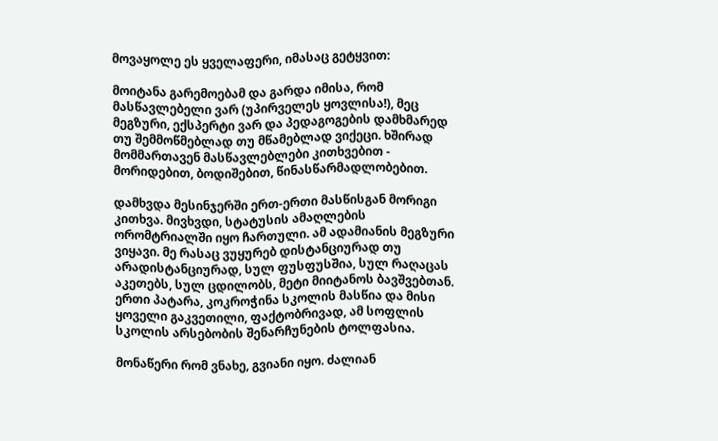მოვაყოლე ეს ყველაფერი, იმასაც გეტყვით:

მოიტანა გარემოებამ და გარდა იმისა, რომ მასწავლებელი ვარ (უპირველეს ყოვლისა!), მეც მეგზური, ექსპერტი ვარ და პედაგოგების დამხმარედ თუ შემმოწმებლად თუ მწამებლად ვიქეცი. ხშირად მომმართავენ მასწავლებლები კითხვებით - მორიდებით, ბოდიშებით, წინასწარმადლობებით.

დამხვდა მესინჯერში ერთ-ერთი მასწისგან მორიგი კითხვა. მივხვდი, სტატუსის ამაღლების ორომტრიალში იყო ჩართული. ამ ადამიანის მეგზური ვიყავი. მე რასაც ვუყურებ დისტანციურად თუ არადისტანციურად, სულ ფუსფუსშია, სულ რაღაცას აკეთებს, სულ ცდილობს, მეტი მიიტანოს ბავშვებთან. ერთი პატარა, კოკროჭინა სკოლის მასწია და მისი ყოველი გაკვეთილი, ფაქტობრივად, ამ სოფლის სკოლის არსებობის შენარჩუნების ტოლფასია.

მონაწერი რომ ვნახე, გვიანი იყო. ძალიან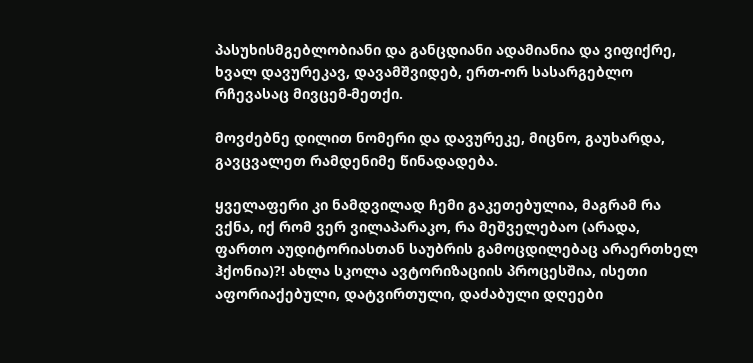პასუხისმგებლობიანი და განცდიანი ადამიანია და ვიფიქრე, ხვალ დავურეკავ, დავამშვიდებ, ერთ-ორ სასარგებლო რჩევასაც მივცემ-მეთქი.

მოვძებნე დილით ნომერი და დავურეკე, მიცნო, გაუხარდა, გავცვალეთ რამდენიმე წინადადება.

ყველაფერი კი ნამდვილად ჩემი გაკეთებულია, მაგრამ რა ვქნა, იქ რომ ვერ ვილაპარაკო, რა მეშველებაო (არადა, ფართო აუდიტორიასთან საუბრის გამოცდილებაც არაერთხელ ჰქონია)?! ახლა სკოლა ავტორიზაციის პროცესშია, ისეთი აფორიაქებული, დატვირთული, დაძაბული დღეები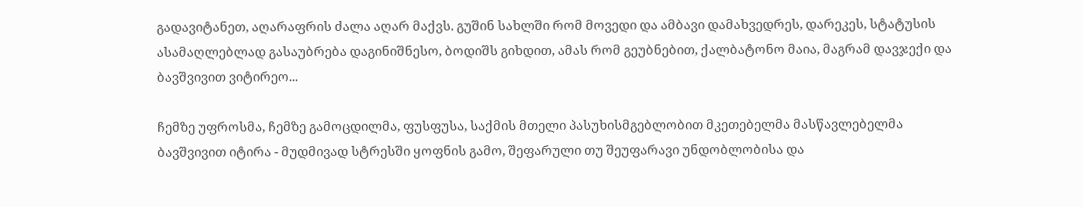გადავიტანეთ, აღარაფრის ძალა აღარ მაქვს. გუშინ სახლში რომ მოვედი და ამბავი დამახვედრეს, დარეკეს, სტატუსის ასამაღლებლად გასაუბრება დაგინიშნესო, ბოდიშს გიხდით, ამას რომ გეუბნებით, ქალბატონო მაია, მაგრამ დავჯექი და ბავშვივით ვიტირეო...

ჩემზე უფროსმა, ჩემზე გამოცდილმა, ფუსფუსა, საქმის მთელი პასუხისმგებლობით მკეთებელმა მასწავლებელმა ბავშვივით იტირა - მუდმივად სტრესში ყოფნის გამო, შეფარული თუ შეუფარავი უნდობლობისა და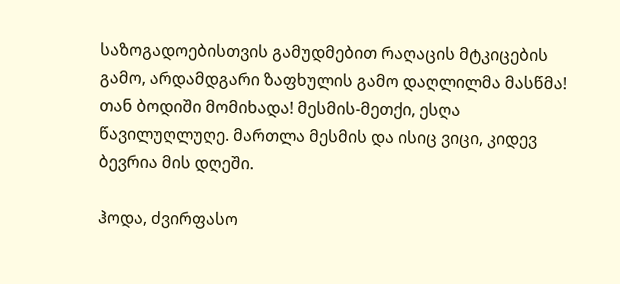საზოგადოებისთვის გამუდმებით რაღაცის მტკიცების გამო, არდამდგარი ზაფხულის გამო დაღლილმა მასწმა! თან ბოდიში მომიხადა! მესმის-მეთქი, ესღა წავილუღლუღე. მართლა მესმის და ისიც ვიცი, კიდევ ბევრია მის დღეში.

ჰოდა, ძვირფასო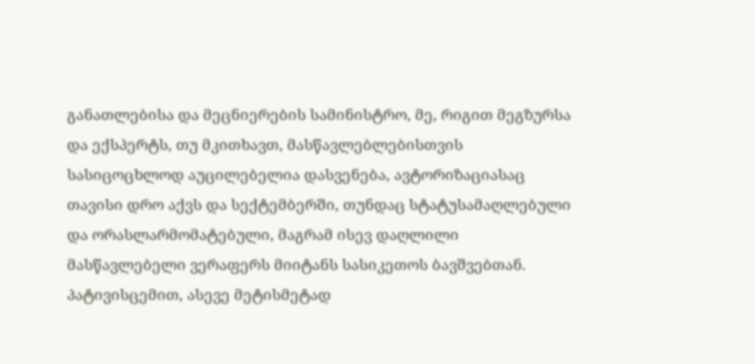განათლებისა და მეცნიერების სამინისტრო, მე, რიგით მეგზურსა და ექსპერტს, თუ მკითხავთ, მასწავლებლებისთვის სასიცოცხლოდ აუცილებელია დასვენება, ავტორიზაციასაც თავისი დრო აქვს და სექტემბერში, თუნდაც სტატუსამაღლებული და ორასლარმომატებული, მაგრამ ისევ დაღლილი მასწავლებელი ვერაფერს მიიტანს სასიკეთოს ბავშვებთან. პატივისცემით, ასევე მეტისმეტად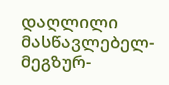დაღლილი მასწავლებელ-მეგზურ-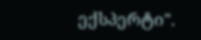ექსპერტი".